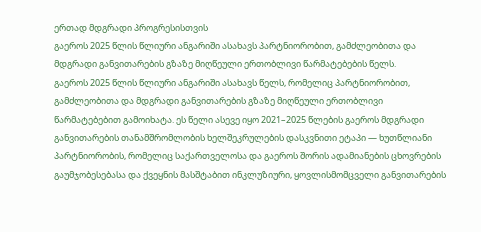ერთად მდგრადი პროგრესისთვის
გაეროს 2025 წლის წლიური ანგარიში ასახავს პარტნიორობით, გამძლეობითა და მდგრადი განვითარების გზაზე მიღწეული ერთობლივი წარმატებების წელს.
გაეროს 2025 წლის წლიური ანგარიში ასახავს წელს, რომელიც პარტნიორობით, გამძლეობითა და მდგრადი განვითარების გზაზე მიღწეული ერთობლივი წარმატებებით გამოიხატა. ეს წელი ასევე იყო 2021–2025 წლების გაეროს მდგრადი განვითარების თანამშრომლობის ხელშეკრულების დასკვნითი ეტაპი — ხუთწლიანი პარტნიორობის, რომელიც საქართველოსა და გაეროს შორის ადამიანების ცხოვრების გაუმჯობესებასა და ქვეყნის მასშტაბით ინკლუზიური, ყოვლისმომცველი განვითარების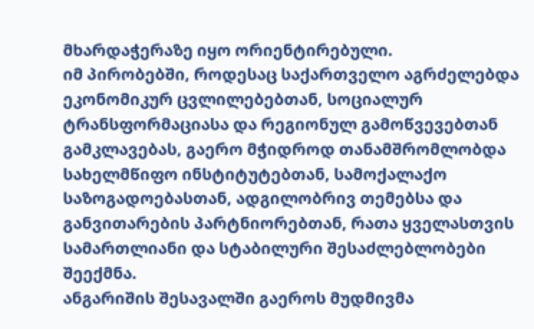მხარდაჭერაზე იყო ორიენტირებული.
იმ პირობებში, როდესაც საქართველო აგრძელებდა ეკონომიკურ ცვლილებებთან, სოციალურ ტრანსფორმაციასა და რეგიონულ გამოწვევებთან გამკლავებას, გაერო მჭიდროდ თანამშრომლობდა სახელმწიფო ინსტიტუტებთან, სამოქალაქო საზოგადოებასთან, ადგილობრივ თემებსა და განვითარების პარტნიორებთან, რათა ყველასთვის სამართლიანი და სტაბილური შესაძლებლობები შეექმნა.
ანგარიშის შესავალში გაეროს მუდმივმა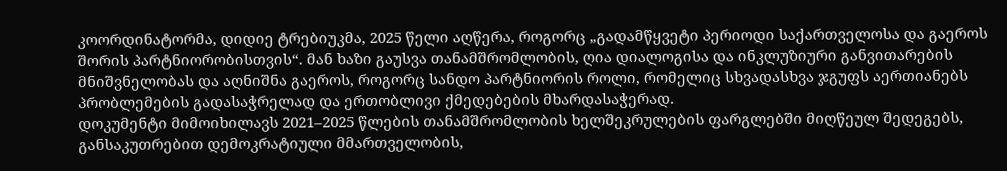კოორდინატორმა, დიდიე ტრებიუკმა, 2025 წელი აღწერა, როგორც „გადამწყვეტი პერიოდი საქართველოსა და გაეროს შორის პარტნიორობისთვის“. მან ხაზი გაუსვა თანამშრომლობის, ღია დიალოგისა და ინკლუზიური განვითარების მნიშვნელობას და აღნიშნა გაეროს, როგორც სანდო პარტნიორის როლი, რომელიც სხვადასხვა ჯგუფს აერთიანებს პრობლემების გადასაჭრელად და ერთობლივი ქმედებების მხარდასაჭერად.
დოკუმენტი მიმოიხილავს 2021–2025 წლების თანამშრომლობის ხელშეკრულების ფარგლებში მიღწეულ შედეგებს, განსაკუთრებით დემოკრატიული მმართველობის,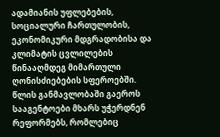ადამიანის უფლებების, სოციალური ჩართულობის, ეკონომიკური მდგრადობისა და კლიმატის ცვლილების წინააღმდეგ მიმართული ღონისძიებების სფეროებში. წლის განმავლობაში გაეროს სააგენტოები მხარს უჭერდნენ რეფორმებს, რომლებიც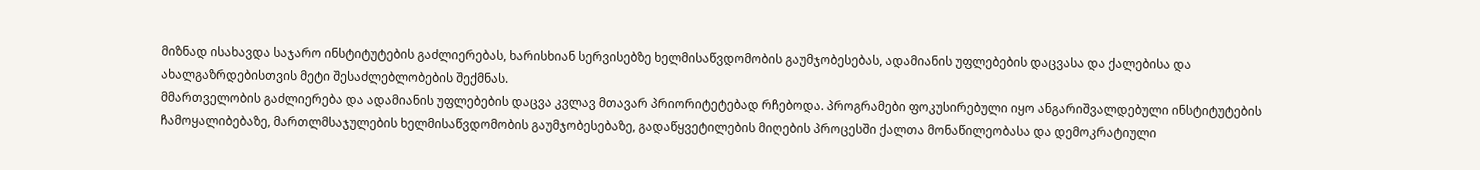მიზნად ისახავდა საჯარო ინსტიტუტების გაძლიერებას, ხარისხიან სერვისებზე ხელმისაწვდომობის გაუმჯობესებას, ადამიანის უფლებების დაცვასა და ქალებისა და ახალგაზრდებისთვის მეტი შესაძლებლობების შექმნას.
მმართველობის გაძლიერება და ადამიანის უფლებების დაცვა კვლავ მთავარ პრიორიტეტებად რჩებოდა. პროგრამები ფოკუსირებული იყო ანგარიშვალდებული ინსტიტუტების ჩამოყალიბებაზე, მართლმსაჯულების ხელმისაწვდომობის გაუმჯობესებაზე, გადაწყვეტილების მიღების პროცესში ქალთა მონაწილეობასა და დემოკრატიული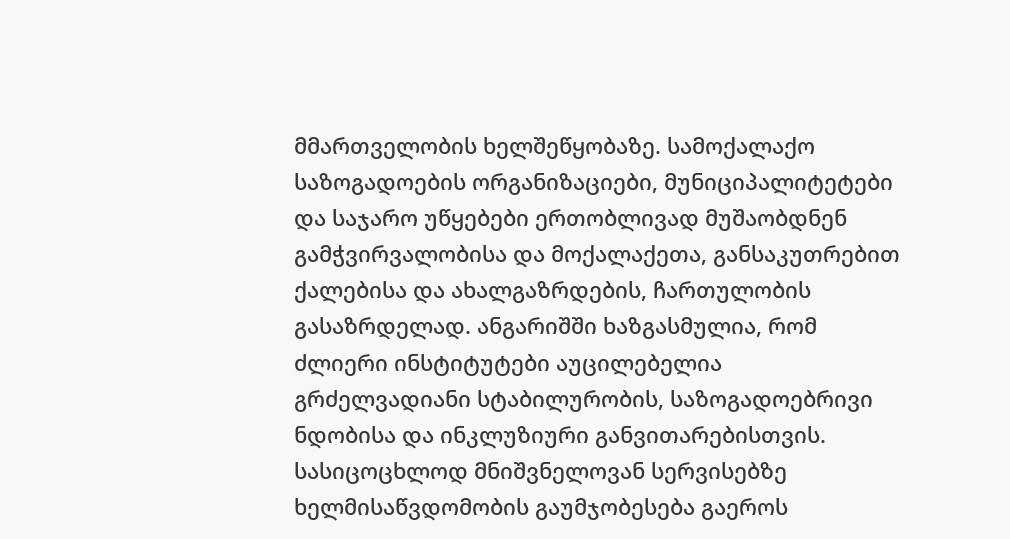მმართველობის ხელშეწყობაზე. სამოქალაქო საზოგადოების ორგანიზაციები, მუნიციპალიტეტები და საჯარო უწყებები ერთობლივად მუშაობდნენ გამჭვირვალობისა და მოქალაქეთა, განსაკუთრებით ქალებისა და ახალგაზრდების, ჩართულობის გასაზრდელად. ანგარიშში ხაზგასმულია, რომ ძლიერი ინსტიტუტები აუცილებელია გრძელვადიანი სტაბილურობის, საზოგადოებრივი ნდობისა და ინკლუზიური განვითარებისთვის.
სასიცოცხლოდ მნიშვნელოვან სერვისებზე ხელმისაწვდომობის გაუმჯობესება გაეროს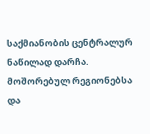საქმიანობის ცენტრალურ ნაწილად დარჩა. მოშორებულ რეგიონებსა და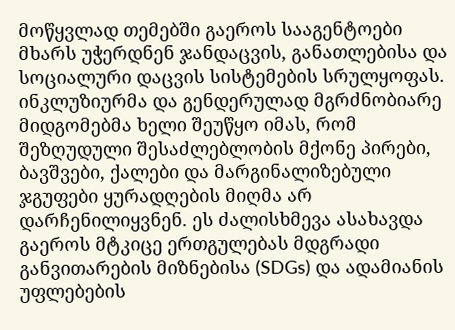მოწყვლად თემებში გაეროს სააგენტოები მხარს უჭერდნენ ჯანდაცვის, განათლებისა და სოციალური დაცვის სისტემების სრულყოფას. ინკლუზიურმა და გენდერულად მგრძნობიარე მიდგომებმა ხელი შეუწყო იმას, რომ შეზღუდული შესაძლებლობის მქონე პირები, ბავშვები, ქალები და მარგინალიზებული ჯგუფები ყურადღების მიღმა არ დარჩენილიყვნენ. ეს ძალისხმევა ასახავდა გაეროს მტკიცე ერთგულებას მდგრადი განვითარების მიზნებისა (SDGs) და ადამიანის უფლებების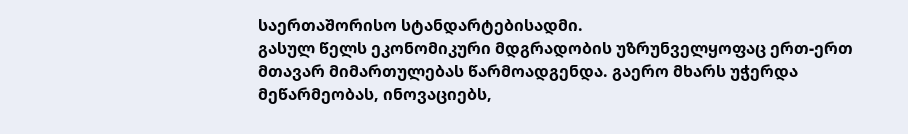საერთაშორისო სტანდარტებისადმი.
გასულ წელს ეკონომიკური მდგრადობის უზრუნველყოფაც ერთ-ერთ მთავარ მიმართულებას წარმოადგენდა. გაერო მხარს უჭერდა მეწარმეობას, ინოვაციებს,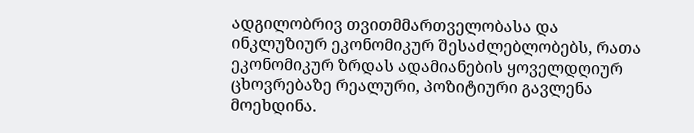ადგილობრივ თვითმმართველობასა და ინკლუზიურ ეკონომიკურ შესაძლებლობებს, რათა ეკონომიკურ ზრდას ადამიანების ყოველდღიურ ცხოვრებაზე რეალური, პოზიტიური გავლენა მოეხდინა.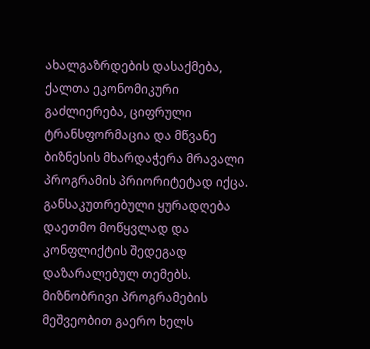ახალგაზრდების დასაქმება, ქალთა ეკონომიკური გაძლიერება, ციფრული ტრანსფორმაცია და მწვანე ბიზნესის მხარდაჭერა მრავალი პროგრამის პრიორიტეტად იქცა.
განსაკუთრებული ყურადღება დაეთმო მოწყვლად და კონფლიქტის შედეგად დაზარალებულ თემებს. მიზნობრივი პროგრამების მეშვეობით გაერო ხელს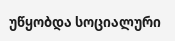უწყობდა სოციალური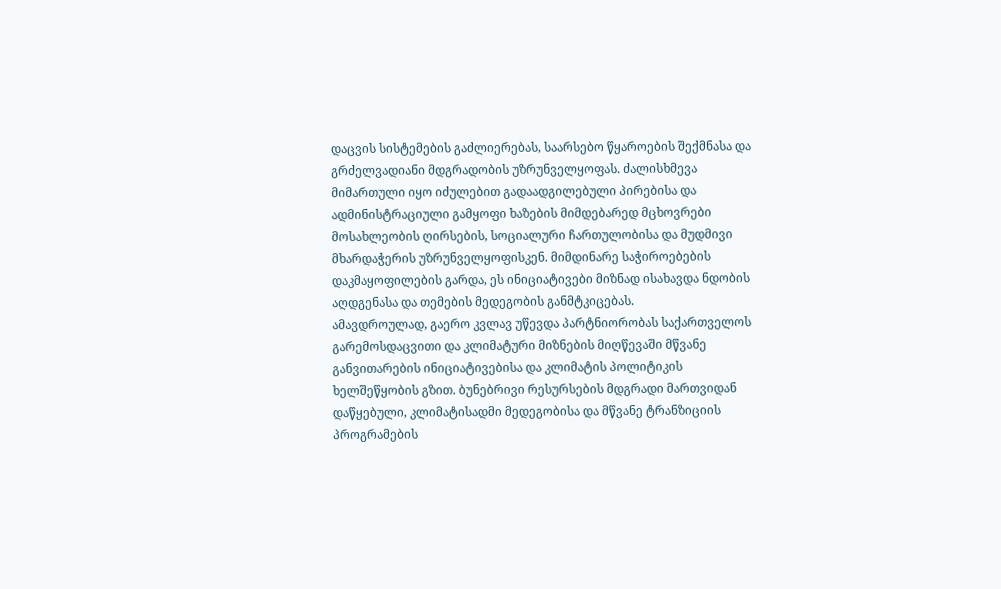დაცვის სისტემების გაძლიერებას, საარსებო წყაროების შექმნასა და გრძელვადიანი მდგრადობის უზრუნველყოფას. ძალისხმევა მიმართული იყო იძულებით გადაადგილებული პირებისა და ადმინისტრაციული გამყოფი ხაზების მიმდებარედ მცხოვრები მოსახლეობის ღირსების, სოციალური ჩართულობისა და მუდმივი მხარდაჭერის უზრუნველყოფისკენ. მიმდინარე საჭიროებების დაკმაყოფილების გარდა, ეს ინიციატივები მიზნად ისახავდა ნდობის აღდგენასა და თემების მედეგობის განმტკიცებას.
ამავდროულად, გაერო კვლავ უწევდა პარტნიორობას საქართველოს გარემოსდაცვითი და კლიმატური მიზნების მიღწევაში მწვანე განვითარების ინიციატივებისა და კლიმატის პოლიტიკის ხელშეწყობის გზით. ბუნებრივი რესურსების მდგრადი მართვიდან დაწყებული, კლიმატისადმი მედეგობისა და მწვანე ტრანზიციის პროგრამების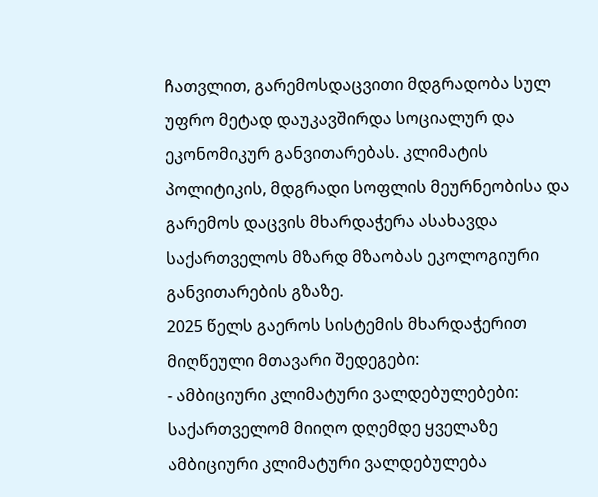ჩათვლით, გარემოსდაცვითი მდგრადობა სულ უფრო მეტად დაუკავშირდა სოციალურ და ეკონომიკურ განვითარებას. კლიმატის პოლიტიკის, მდგრადი სოფლის მეურნეობისა და გარემოს დაცვის მხარდაჭერა ასახავდა საქართველოს მზარდ მზაობას ეკოლოგიური განვითარების გზაზე.
2025 წელს გაეროს სისტემის მხარდაჭერით მიღწეული მთავარი შედეგები:
- ამბიციური კლიმატური ვალდებულებები: საქართველომ მიიღო დღემდე ყველაზე ამბიციური კლიმატური ვალდებულება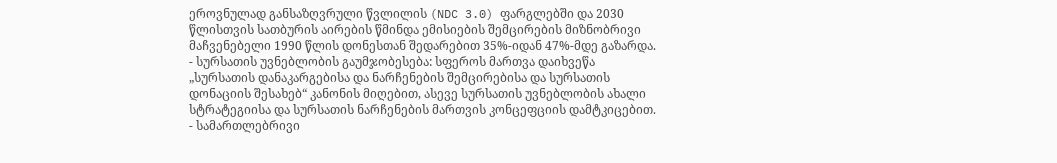ეროვნულად განსაზღვრული წვლილის (NDC 3.0) ფარგლებში და 2030 წლისთვის სათბურის აირების წმინდა ემისიების შემცირების მიზნობრივი მაჩვენებელი 1990 წლის დონესთან შედარებით 35%-იდან 47%-მდე გაზარდა.
- სურსათის უვნებლობის გაუმჯობესება: სფეროს მართვა დაიხვეწა „სურსათის დანაკარგებისა და ნარჩენების შემცირებისა და სურსათის დონაციის შესახებ“ კანონის მიღებით, ასევე სურსათის უვნებლობის ახალი სტრატეგიისა და სურსათის ნარჩენების მართვის კონცეფციის დამტკიცებით.
- სამართლებრივი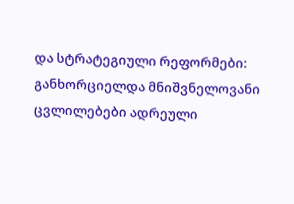და სტრატეგიული რეფორმები: განხორციელდა მნიშვნელოვანი ცვლილებები ადრეული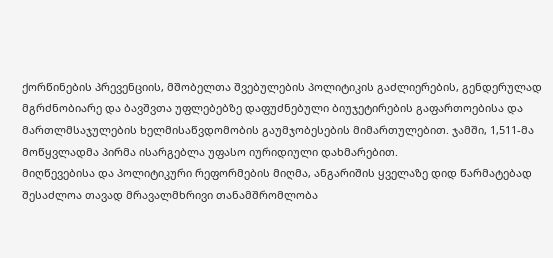ქორწინების პრევენციის, მშობელთა შვებულების პოლიტიკის გაძლიერების, გენდერულად მგრძნობიარე და ბავშვთა უფლებებზე დაფუძნებული ბიუჯეტირების გაფართოებისა და მართლმსაჯულების ხელმისაწვდომობის გაუმჯობესების მიმართულებით. ჯამში, 1,511-მა მოწყვლადმა პირმა ისარგებლა უფასო იურიდიული დახმარებით.
მიღწევებისა და პოლიტიკური რეფორმების მიღმა, ანგარიშის ყველაზე დიდ წარმატებად შესაძლოა თავად მრავალმხრივი თანამშრომლობა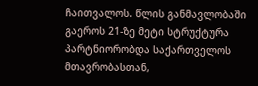ჩაითვალოს. წლის განმავლობაში გაეროს 21-ზე მეტი სტრუქტურა პარტნიორობდა საქართველოს მთავრობასთან,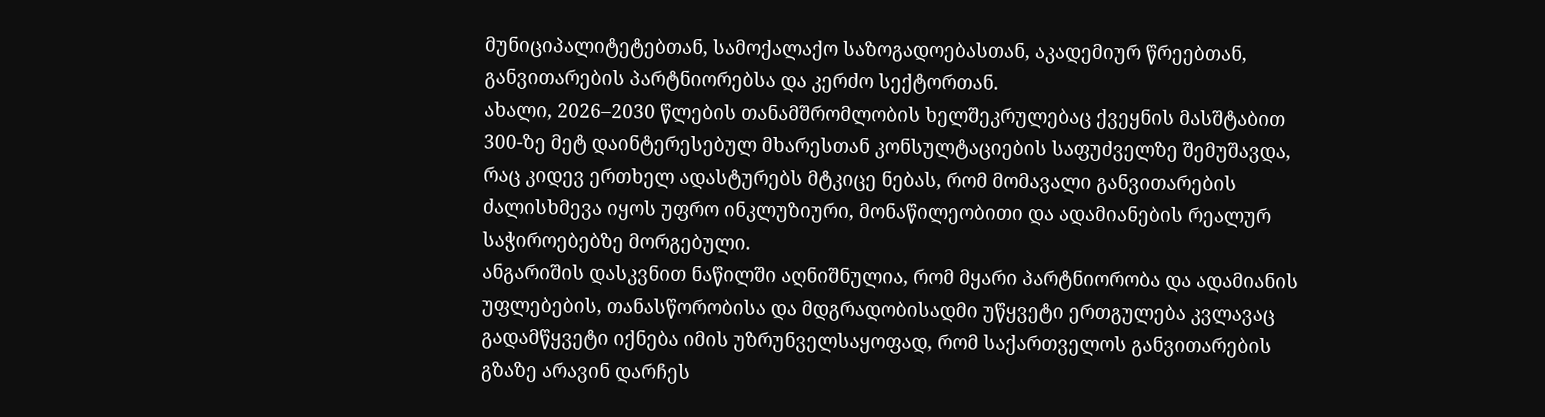მუნიციპალიტეტებთან, სამოქალაქო საზოგადოებასთან, აკადემიურ წრეებთან, განვითარების პარტნიორებსა და კერძო სექტორთან.
ახალი, 2026–2030 წლების თანამშრომლობის ხელშეკრულებაც ქვეყნის მასშტაბით 300-ზე მეტ დაინტერესებულ მხარესთან კონსულტაციების საფუძველზე შემუშავდა, რაც კიდევ ერთხელ ადასტურებს მტკიცე ნებას, რომ მომავალი განვითარების ძალისხმევა იყოს უფრო ინკლუზიური, მონაწილეობითი და ადამიანების რეალურ საჭიროებებზე მორგებული.
ანგარიშის დასკვნით ნაწილში აღნიშნულია, რომ მყარი პარტნიორობა და ადამიანის უფლებების, თანასწორობისა და მდგრადობისადმი უწყვეტი ერთგულება კვლავაც გადამწყვეტი იქნება იმის უზრუნველსაყოფად, რომ საქართველოს განვითარების გზაზე არავინ დარჩეს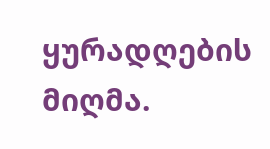ყურადღების მიღმა.